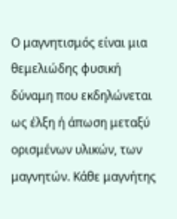Ο μαγνητισμός είναι μια θεμελιώδης φυσική δύναμη που εκδηλώνεται ως έλξη ή άπωση μεταξύ ορισμένων υλικών, των μαγνητών. Κάθε μαγνήτης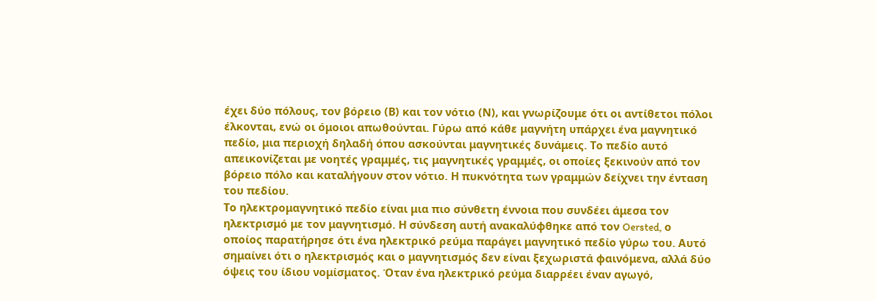έχει δύο πόλους, τον βόρειο (Β) και τον νότιο (Ν), και γνωρίζουμε ότι οι αντίθετοι πόλοι έλκονται, ενώ οι όμοιοι απωθούνται. Γύρω από κάθε μαγνήτη υπάρχει ένα μαγνητικό πεδίο, μια περιοχή δηλαδή όπου ασκούνται μαγνητικές δυνάμεις. Το πεδίο αυτό απεικονίζεται με νοητές γραμμές, τις μαγνητικές γραμμές, οι οποίες ξεκινούν από τον βόρειο πόλο και καταλήγουν στον νότιο. Η πυκνότητα των γραμμών δείχνει την ένταση του πεδίου.
Το ηλεκτρομαγνητικό πεδίο είναι μια πιο σύνθετη έννοια που συνδέει άμεσα τον ηλεκτρισμό με τον μαγνητισμό. Η σύνδεση αυτή ανακαλύφθηκε από τον Oersted, ο οποίος παρατήρησε ότι ένα ηλεκτρικό ρεύμα παράγει μαγνητικό πεδίο γύρω του. Αυτό σημαίνει ότι ο ηλεκτρισμός και ο μαγνητισμός δεν είναι ξεχωριστά φαινόμενα, αλλά δύο όψεις του ίδιου νομίσματος. Όταν ένα ηλεκτρικό ρεύμα διαρρέει έναν αγωγό,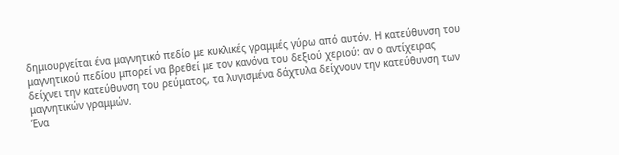δημιουργείται ένα μαγνητικό πεδίο με κυκλικές γραμμές γύρω από αυτόν. Η κατεύθυνση του μαγνητικού πεδίου μπορεί να βρεθεί με τον κανόνα του δεξιού χεριού: αν ο αντίχειρας δείχνει την κατεύθυνση του ρεύματος, τα λυγισμένα δάχτυλα δείχνουν την κατεύθυνση των μαγνητικών γραμμών.
Ένα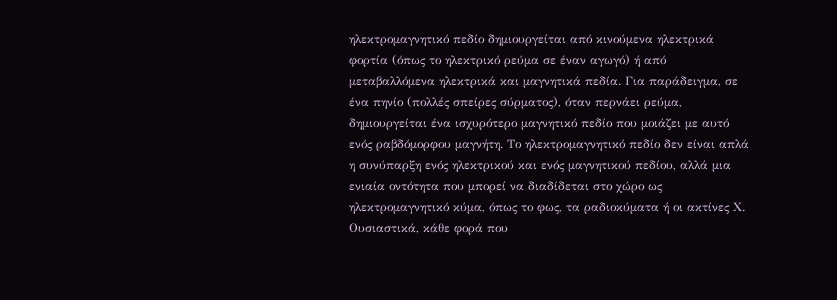ηλεκτρομαγνητικό πεδίο δημιουργείται από κινούμενα ηλεκτρικά φορτία (όπως το ηλεκτρικό ρεύμα σε έναν αγωγό) ή από μεταβαλλόμενα ηλεκτρικά και μαγνητικά πεδία. Για παράδειγμα, σε ένα πηνίο (πολλές σπείρες σύρματος), όταν περνάει ρεύμα, δημιουργείται ένα ισχυρότερο μαγνητικό πεδίο που μοιάζει με αυτό ενός ραβδόμορφου μαγνήτη. Το ηλεκτρομαγνητικό πεδίο δεν είναι απλά η συνύπαρξη ενός ηλεκτρικού και ενός μαγνητικού πεδίου, αλλά μια ενιαία οντότητα που μπορεί να διαδίδεται στο χώρο ως ηλεκτρομαγνητικό κύμα, όπως το φως, τα ραδιοκύματα ή οι ακτίνες Χ. Ουσιαστικά, κάθε φορά που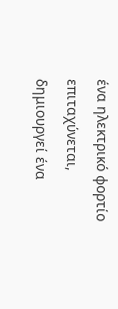ένα ηλεκτρικό φορτίο επιταχύνεται, δημιουργεί ένα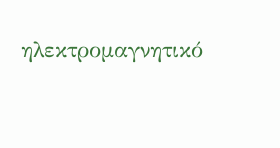ηλεκτρομαγνητικό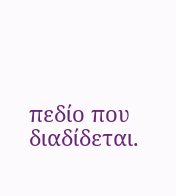πεδίο που διαδίδεται.